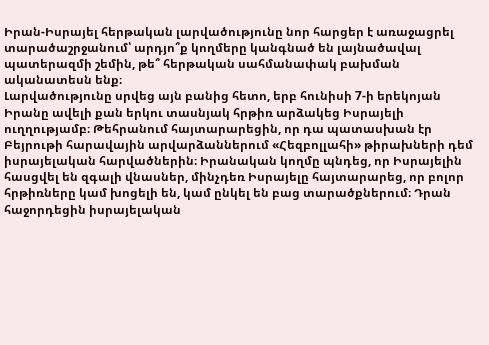Իրան-Իսրայել հերթական լարվածությունը նոր հարցեր է առաջացրել տարածաշրջանում՝ արդյո՞ք կողմերը կանգնած են լայնածավալ պատերազմի շեմին, թե՞ հերթական սահմանափակ բախման ականատեսն ենք։
Լարվածությունը սրվեց այն բանից հետո, երբ հունիսի 7-ի երեկոյան Իրանը ավելի քան երկու տասնյակ հրթիռ արձակեց Իսրայելի ուղղությամբ։ Թեհրանում հայտարարեցին, որ դա պատասխան էր Բեյրութի հարավային արվարձաններում «Հեզբոլլահի» թիրախների դեմ իսրայելական հարվածներին։ Իրանական կողմը պնդեց, որ Իսրայելին հասցվել են զգալի վնասներ, մինչդեռ Իսրայելը հայտարարեց, որ բոլոր հրթիռները կամ խոցելի են, կամ ընկել են բաց տարածքներում։ Դրան հաջորդեցին իսրայելական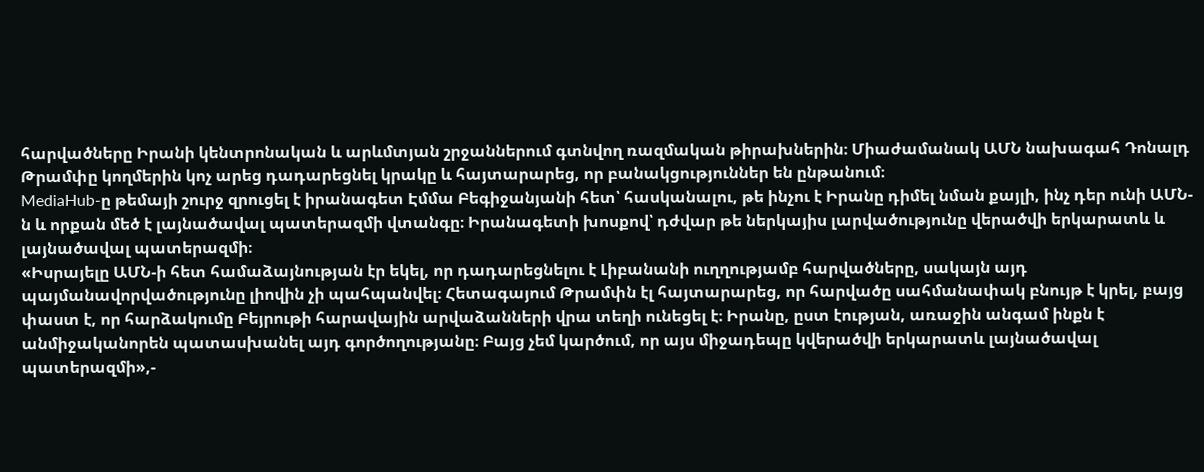հարվածները Իրանի կենտրոնական և արևմտյան շրջաններում գտնվող ռազմական թիրախներին։ Միաժամանակ ԱՄՆ նախագահ Դոնալդ Թրամփը կողմերին կոչ արեց դադարեցնել կրակը և հայտարարեց, որ բանակցություններ են ընթանում։
MediaHub-ը թեմայի շուրջ զրուցել է իրանագետ Էմմա Բեգիջանյանի հետ՝ հասկանալու, թե ինչու է Իրանը դիմել նման քայլի, ինչ դեր ունի ԱՄՆ-ն և որքան մեծ է լայնածավալ պատերազմի վտանգը։ Իրանագետի խոսքով՝ դժվար թե ներկայիս լարվածությունը վերածվի երկարատև և լայնածավալ պատերազմի։
«Իսրայելը ԱՄՆ-ի հետ համաձայնության էր եկել, որ դադարեցնելու է Լիբանանի ուղղությամբ հարվածները, սակայն այդ պայմանավորվածությունը լիովին չի պահպանվել։ Հետագայում Թրամփն էլ հայտարարեց, որ հարվածը սահմանափակ բնույթ է կրել, բայց փաստ է, որ հարձակումը Բեյրութի հարավային արվաձանների վրա տեղի ունեցել է։ Իրանը, ըստ էության, առաջին անգամ ինքն է անմիջականորեն պատասխանել այդ գործողությանը։ Բայց չեմ կարծում, որ այս միջադեպը կվերածվի երկարատև լայնածավալ պատերազմի»,-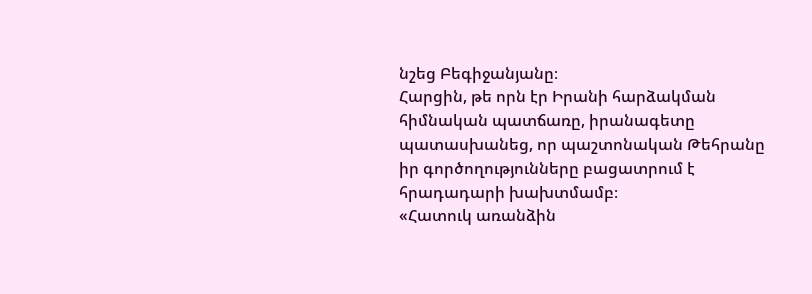նշեց Բեգիջանյանը։
Հարցին, թե որն էր Իրանի հարձակման հիմնական պատճառը, իրանագետը պատասխանեց, որ պաշտոնական Թեհրանը իր գործողությունները բացատրում է հրադադարի խախտմամբ։
«Հատուկ առանձին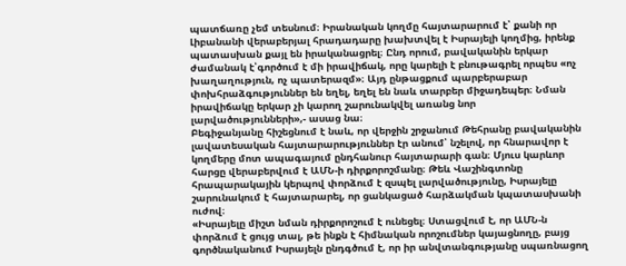պատճառը չեմ տեսնում։ Իրանական կողմը հայտարարում է՝ քանի որ Լիբանանի վերաբերյալ հրադադարը խախտվել է Իսրայելի կողմից, իրենք պատասխան քայլ են իրականացրել։ Ընդ որում, բավականին երկար ժամանակ է՝գործում է մի իրավիճակ, որը կարելի է բնութագրել որպես «ոչ խաղաղություն, ոչ պատերազմ»։ Այդ ընթացքում պարբերաբար փոխհրաձգություններ են եղել, եղել են նաև տարբեր միջադեպեր։ Նման իրավիճակը երկար չի կարող շարունակվել առանց նոր լարվածությունների»,- ասաց նա։
Բեգիջանյանը հիշեցնում է նաև, որ վերջին շրջանում Թեհրանը բավականին լավատեսական հայտարարություններ էր անում՝ նշելով, որ հնարավոր է կողմերը մոտ ապագայում ընդհանուր հայտարարի գան։ Մյուս կարևոր հարցը վերաբերվում է ԱՄՆ-ի դիրքորոշմանը։ Թեև Վաշինգտոնը հրապարակային կերպով փորձում է զսպել լարվածությունը, Իսրայելը շարունակում է հայտարարել, որ ցանկացած հարձակման կպատասխանի ուժով։
«Իսրայելը միշտ նման դիրքորոշում է ունեցել։ Ստացվում է, որ ԱՄՆ-ն փորձում է ցույց տալ, թե ինքն է հիմնական որոշումներ կայացնողը, բայց գործնականում Իսրայելն ընդգծում է, որ իր անվտանգությանը սպառնացող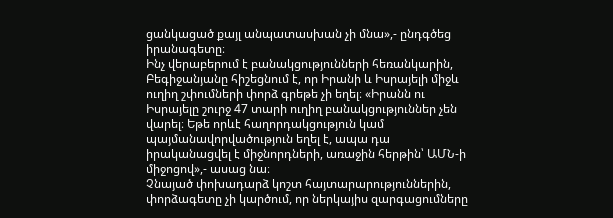ցանկացած քայլ անպատասխան չի մնա»,- ընդգծեց իրանագետը։
Ինչ վերաբերում է բանակցությունների հեռանկարին, Բեգիջանյանը հիշեցնում է, որ Իրանի և Իսրայելի միջև ուղիղ շփումների փորձ գրեթե չի եղել։ «Իրանն ու Իսրայելը շուրջ 47 տարի ուղիղ բանակցություններ չեն վարել։ Եթե որևէ հաղորդակցություն կամ պայմանավորվածություն եղել է, ապա դա իրականացվել է միջնորդների, առաջին հերթին՝ ԱՄՆ-ի միջոցով»,- ասաց նա։
Չնայած փոխադարձ կոշտ հայտարարություններին, փորձագետը չի կարծում, որ ներկայիս զարգացումները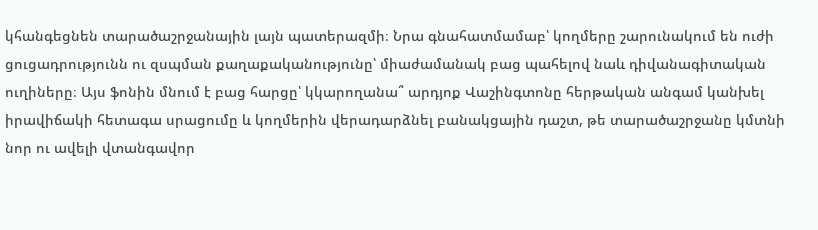կհանգեցնեն տարածաշրջանային լայն պատերազմի։ Նրա գնահատմամաբ՝ կողմերը շարունակում են ուժի ցուցադրությունն ու զսպման քաղաքականությունը՝ միաժամանակ բաց պահելով նաև դիվանագիտական ուղիները։ Այս ֆոնին մնում է բաց հարցը՝ կկարողանա՞ արդյոք Վաշինգտոնը հերթական անգամ կանխել իրավիճակի հետագա սրացումը և կողմերին վերադարձնել բանակցային դաշտ, թե տարածաշրջանը կմտնի նոր ու ավելի վտանգավոր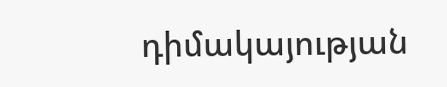դիմակայության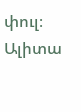փուլ։
Ալիտա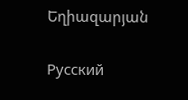Եղիազարյան

Русский